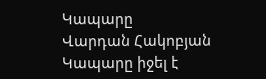Կապարը
Վարդան Հակոբյան
Կապարը իջել է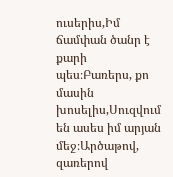ուսերիս,Իմ ճամփան ծանր է քարի պես։Բառերս, քո մասին խոսելիս,Սուզվում են ասես իմ արյան մեջ։Արծաթով, զառերով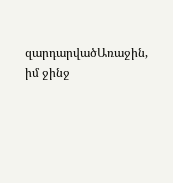զարդարվածԱռաջին, իմ ջինջ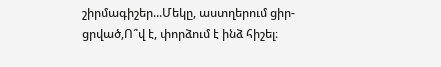շիրմագիշեր...Մեկը, աստղերում ցիր-ցրված,Ո՞վ է, փորձում է ինձ հիշել։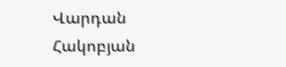Վարդան Հակոբյան